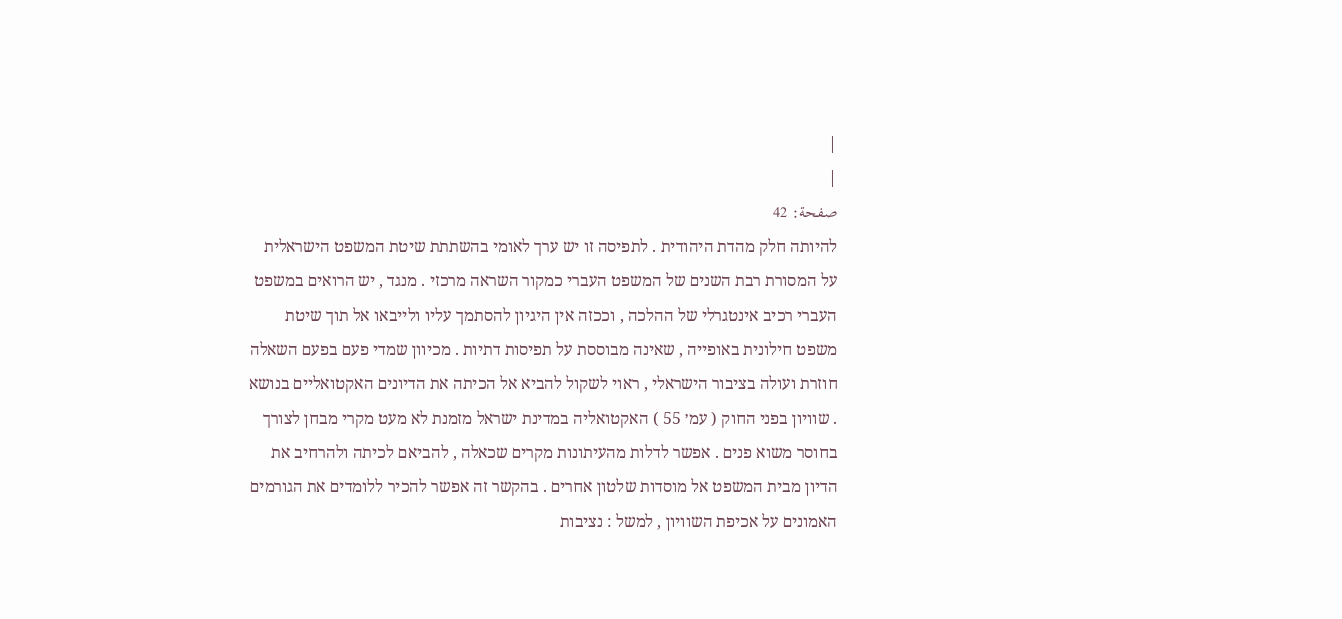|
|
صفحة: 42
להיותה חלק מהדת היהודית . לתפיסה זו יש ערך לאומי בהשתתת שיטת המשפט הישראלית על המסורת רבת השנים של המשפט העברי כמקור השראה מרכזי . מנגד , יש הרואים במשפט העברי רכיב אינטגרלי של ההלכה , וככזה אין היגיון להסתמך עליו ולייבאו אל תוך שיטת משפט חילונית באופייה , שאינה מבוססת על תפיסות דתיות . מכיוון שמדי פעם בפעם השאלה חוזרת ועולה בציבור הישראלי , ראוי לשקול להביא אל הכיתה את הדיונים האקטואליים בנושא . שוויון בפני החוק ( עמ׳ 55 ) האקטואליה במדינת ישראל מזמנת לא מעט מקרי מבחן לצורך בחוסר משוא פנים . אפשר לדלות מהעיתונות מקרים שכאלה , להביאם לכיתה ולהרחיב את הדיון מבית המשפט אל מוסדות שלטון אחרים . בהקשר זה אפשר להכיר ללומדים את הגורמים האמונים על אכיפת השוויון , למשל : נציבות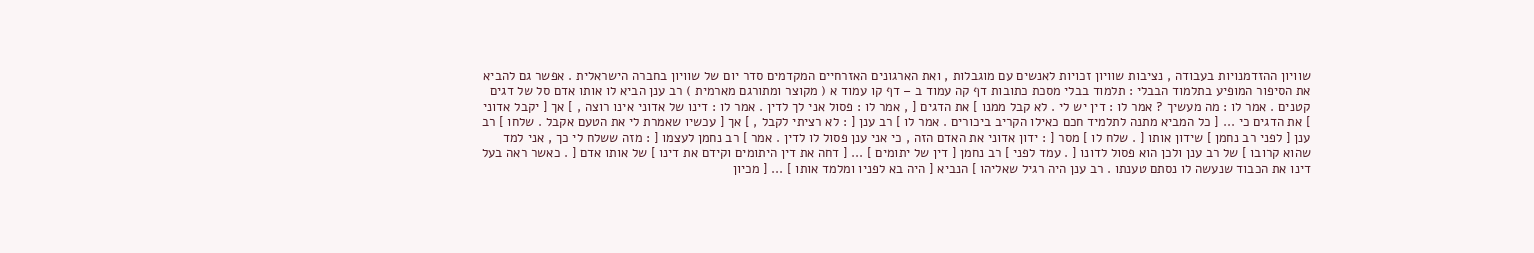שוויון ההזדמנויות בעבודה , נציבות שוויון זכויות לאנשים עם מוגבלות , ואת הארגונים האזרחיים המקדמים סדר יום של שוויון בחברה הישראלית . אפשר גם להביא את הסיפור המופיע בתלמוד הבבלי : תלמוד בבלי מסכת כתובות דף קה עמוד ב – דף קו עמוד א ( מקוצר ומתורגם מארמית ) רב ענן הביא לו אותו אדם סל של דגים קטנים . אמר לו : מה מעשיך ? אמר לו : דין יש לי . לא קבל ממנו ] את הדגים [ , אמר לו : פסול אני לך לדין . אמר לו : דינו של אדוני אינו רוצה , ] אך [ יקבל אדוני ] את הדגים כי ... [ כל המביא מתנה לתלמיד חכם כאילו הקריב ביכורים . אמר לו ] רב ענן [ : לא רציתי לקבל , ] אך [ עכשיו שאמרת לי את הטעם אקבל . שלחו ] רב ענן [ לפני רב נחמן ] שידון אותו [ . שלח לו ] מסר [ : ידון אדוני את האדם הזה , כי אני ענן פסול לו לדין . אמר ] רב נחמן לעצמו [ : מזה ששלח לי כך , אני למד שהוא קרובו ] של רב ענן ולכן הוא פסול לדונו [ . עמד לפני ] רב נחמן [ דין של יתומים ] ... [ דחה את דין היתומים וקידם את דינו ] של אותו אדם [ . כאשר ראה בעל דינו את הכבוד שנעשה לו נסתם טענתו . רב ענן היה רגיל שאליהו ] הנביא [ היה בא לפניו ומלמד אותו ] ... [ מכיון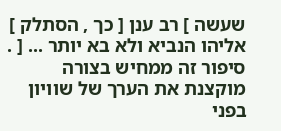שעשה ] רב ענן [ כך , הסתלק ] אליהו הנביא ולא בא יותר ... [ . סיפור זה ממחיש בצורה מוקצנת את הערך של שוויון בפני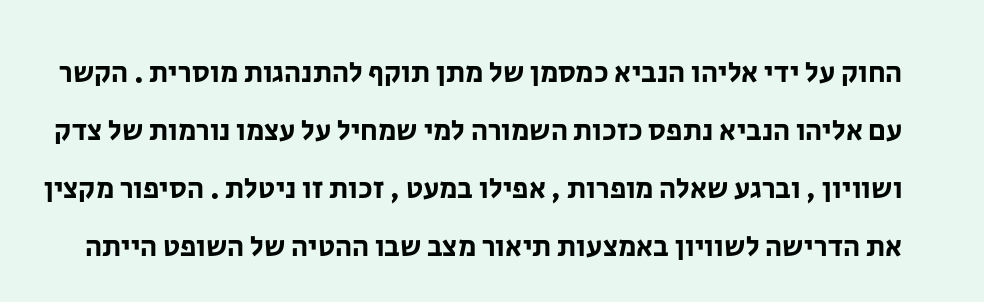החוק על ידי אליהו הנביא כמסמן של מתן תוקף להתנהגות מוסרית . הקשר עם אליהו הנביא נתפס כזכות השמורה למי שמחיל על עצמו נורמות של צדק ושוויון , וברגע שאלה מופרות , אפילו במעט , זכות זו ניטלת . הסיפור מקצין את הדרישה לשוויון באמצעות תיאור מצב שבו ההטיה של השופט הייתה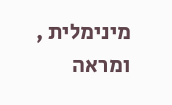מינימלית , ומראה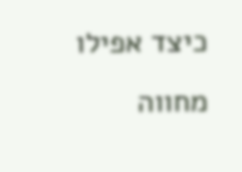כיצד אפילו מחווה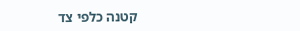קטנה כלפי צד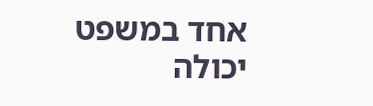אחד במשפט יכולה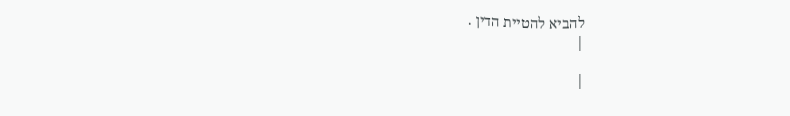להביא להטיית הדין .
|

|